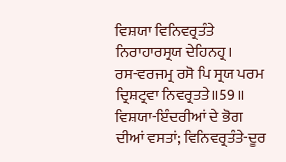ਵਿਸ਼ਯਾ ਵਿਨਿਵਰ੍ਰਤੰਤੇ ਨਿਰਾਹਾਰਸ੍ਰਯ ਦੇਹਿਨਹ੍ਰ।
ਰਸ-ਵਰਜਮ੍ਰ ਰਸੋ ਪਿ ਸ੍ਰਯ ਪਰਮ ਦ੍ਰਿਸ਼ਟ੍ਰਵਾ ਨਿਵਰ੍ਰਤਤੇ॥59॥
ਵਿਸ਼ਯਾ-ਇੰਦਰੀਆਂ ਦੇ ਭੋਗ ਦੀਆਂ ਵਸਤਾਂ; ਵਿਨਿਵਰ੍ਰਤੰਤੇ-ਦੂਰ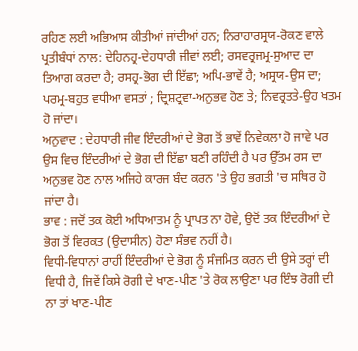ਰਹਿਣ ਲਈ ਅਭਿਆਸ ਕੀਤੀਆਂ ਜਾਂਦੀਆਂ ਹਨ; ਨਿਰਾਹਾਰਸ੍ਰਯ-ਰੋਕਣ ਵਾਲੇ ਪ੍ਰਤੀਬੰਧਾਂ ਨਾਲ: ਦੇਹਿਨਹ੍ਰ-ਦੇਹਧਾਰੀ ਜੀਵਾਂ ਲਈ; ਰਸਵਰ੍ਰਜਮ੍ਰ-ਸੁਆਦ ਦਾ ਤਿਆਗ ਕਰਦਾ ਹੈ; ਰਸਹ੍ਰ-ਭੋਗ ਦੀ ਇੱਛਾ; ਅਪਿ-ਭਾਵੇਂ ਹੈ; ਅਸ੍ਰਯ-ਉਸ ਦਾ; ਪਰਮ੍ਰ-ਬਹੁਤ ਵਧੀਆ ਵਸਤਾਂ ; ਦ੍ਰਿਸ਼ਟ੍ਰਵਾ-ਅਨੁਭਵ ਹੋਣ ਤੇ; ਨਿਵਰ੍ਰਤਤੇ-ਉਹ ਖਤਮ ਹੋ ਜਾਂਦਾ।
ਅਨੁਵਾਦ : ਦੇਹਧਾਰੀ ਜੀਵ ਇੰਦਰੀਆਂ ਦੇ ਭੋਗ ਤੋਂ ਭਾਵੇਂ ਨਿਵੇਕਲਾ ਹੋ ਜਾਵੇ ਪਰ ਉਸ ਵਿਚ ਇੰਦਰੀਆਂ ਦੇ ਭੋਗ ਦੀ ਇੱਛਾ ਬਣੀ ਰਹਿੰਦੀ ਹੈ ਪਰ ਉੱਤਮ ਰਸ ਦਾ ਅਨੁਭਵ ਹੋਣ ਨਾਲ ਅਜਿਹੇ ਕਾਰਜ ਬੰਦ ਕਰਨ 'ਤੇ ਉਹ ਭਗਤੀ 'ਚ ਸਥਿਰ ਹੋ ਜਾਂਦਾ ਹੈ।
ਭਾਵ : ਜਦੋਂ ਤਕ ਕੋਈ ਅਧਿਆਤਮ ਨੂੰ ਪ੍ਰਾਪਤ ਨਾ ਹੋਵੇ, ਉਦੋਂ ਤਕ ਇੰਦਰੀਆਂ ਦੇ ਭੋਗ ਤੋਂ ਵਿਰਕਤ (ਉਦਾਸੀਨ) ਹੋਣਾ ਸੰਭਵ ਨਹੀਂ ਹੈ।
ਵਿਧੀ-ਵਿਧਾਨਾਂ ਰਾਹੀਂ ਇੰਦਰੀਆਂ ਦੇ ਭੋਗ ਨੂੰ ਸੰਜਮਿਤ ਕਰਨ ਦੀ ਉਸੇ ਤਰ੍ਹਾਂ ਦੀ ਵਿਧੀ ਹੈ, ਜਿਵੇਂ ਕਿਸੇ ਰੋਗੀ ਦੇ ਖਾਣ-ਪੀਣ 'ਤੇ ਰੋਕ ਲਾਉਣਾ ਪਰ ਇੰਝ ਰੋਗੀ ਦੀ ਨਾ ਤਾਂ ਖਾਣ-ਪੀਣ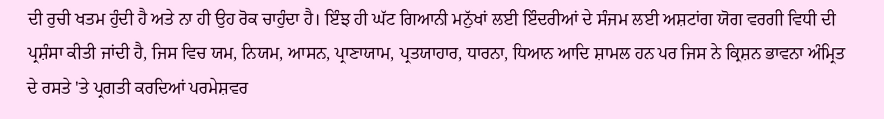ਦੀ ਰੁਚੀ ਖਤਮ ਹੁੰਦੀ ਹੈ ਅਤੇ ਨਾ ਹੀ ਉਹ ਰੋਕ ਚਾਹੁੰਦਾ ਹੈ। ਇੰਝ ਹੀ ਘੱਟ ਗਿਆਨੀ ਮਨੁੱਖਾਂ ਲਈ ਇੰਦਰੀਆਂ ਦੇ ਸੰਜਮ ਲਈ ਅਸ਼ਟਾਂਗ ਯੋਗ ਵਰਗੀ ਵਿਧੀ ਦੀ ਪ੍ਰਸ਼ੰਸਾ ਕੀਤੀ ਜਾਂਦੀ ਹੈ, ਜਿਸ ਵਿਚ ਯਮ, ਨਿਯਮ, ਆਸਨ, ਪ੍ਰਾਣਾਯਾਮ, ਪ੍ਰਤਯਾਹਾਰ, ਧਾਰਨਾ, ਧਿਆਨ ਆਦਿ ਸ਼ਾਮਲ ਹਨ ਪਰ ਜਿਸ ਨੇ ਕ੍ਰਿਸ਼ਨ ਭਾਵਨਾ ਅੰਮ੍ਰਿਤ ਦੇ ਰਸਤੇ 'ਤੇ ਪ੍ਰਗਤੀ ਕਰਦਿਆਂ ਪਰਮੇਸ਼ਵਰ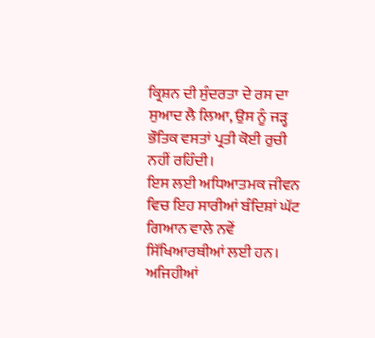ਕ੍ਰਿਸ਼ਨ ਦੀ ਸੁੰਦਰਤਾ ਦੇ ਰਸ ਦਾ ਸੁਆਦ ਲੈ ਲਿਆ, ਉਸ ਨੂੰ ਜੜ੍ਹ ਭੌਤਿਕ ਵਸਤਾਂ ਪ੍ਰਤੀ ਕੋਈ ਰੁਚੀ ਨਹੀਂ ਰਹਿੰਦੀ।
ਇਸ ਲਈ ਅਧਿਆਤਮਕ ਜੀਵਨ ਵਿਚ ਇਹ ਸਾਰੀਆਂ ਬੰਦਿਸ਼ਾਂ ਘੱਟ ਗਿਆਨ ਵਾਲੇ ਨਵੇਂ ਸਿੱਖਿਆਰਥੀਆਂ ਲਈ ਹਨ। ਅਜਿਹੀਆਂ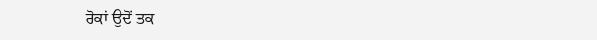ਰੋਕਾਂ ਉਦੋਂ ਤਕ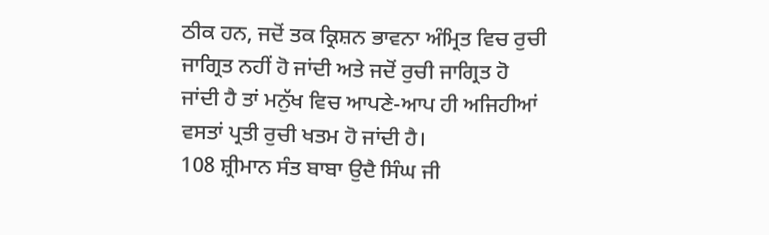ਠੀਕ ਹਨ, ਜਦੋਂ ਤਕ ਕ੍ਰਿਸ਼ਨ ਭਾਵਨਾ ਅੰਮ੍ਰਿਤ ਵਿਚ ਰੁਚੀ ਜਾਗ੍ਰਿਤ ਨਹੀਂ ਹੋ ਜਾਂਦੀ ਅਤੇ ਜਦੋਂ ਰੁਚੀ ਜਾਗ੍ਰਿਤ ਹੋ ਜਾਂਦੀ ਹੈ ਤਾਂ ਮਨੁੱਖ ਵਿਚ ਆਪਣੇ-ਆਪ ਹੀ ਅਜਿਹੀਆਂ ਵਸਤਾਂ ਪ੍ਰਤੀ ਰੁਚੀ ਖਤਮ ਹੋ ਜਾਂਦੀ ਹੈ।
108 ਸ਼੍ਰੀਮਾਨ ਸੰਤ ਬਾਬਾ ਉਦੈ ਸਿੰਘ ਜੀ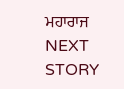ਮਹਾਰਾਜ
NEXT STORY